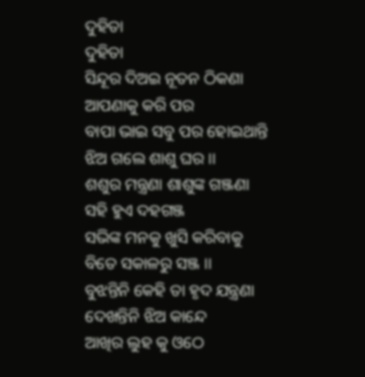ଦୁହିତା
ଦୁହିତା
ସିନ୍ଦୂର ଦିଅଇ ନୂତନ ଠିକଣା
ଆପଣାକୁ କରି ପର
ବାପା ଭାଇ ସବୁ ପର ହୋଇଥାନ୍ତି
ଝିଅ ଗଲେ ଶାଶୁ ଘର ।।
ଶଶୁର ମନ୍ତ୍ରଣା ଶାଶୁଙ୍କ ଗଞ୍ଜଣା
ସହି ହୁଏ ଦହଗଞ୍ଜ
ସଭିଙ୍କ ମନକୁ ଖୁସି କରିବାକୁ
ବିତେ ସକାଳରୁ ସଞ୍ଜ ।।
ବୁଝନ୍ତିନି କେହି ତା ହୃଦ ଯନ୍ତ୍ରଣା
ଦେଖନ୍ତିନି ଝିଅ କାନ୍ଦେ
ଆଖିର ଲୁହ କୁ ଓଠେ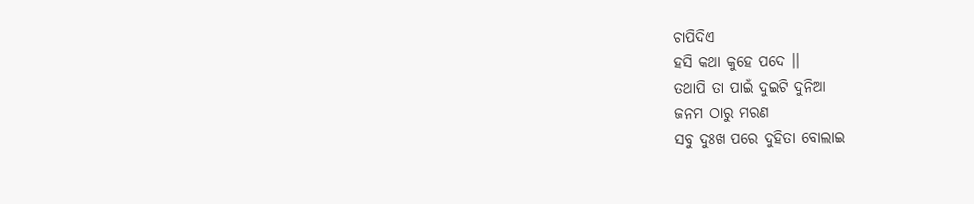ଚାପିଦିଏ
ହସି କଥା କୁହେ ପଦେ ।।
ତଥାପି ତା ପାଇଁ ଦୁଇଟି ଦୁନିଆ
ଜନମ ଠାରୁ ମରଣ
ସବୁ ଦୁଃଖ ପରେ ଦୁହିତା ବୋଲାଇ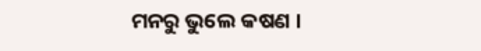ମନରୁ ଭୁଲେ କଷଣ ।